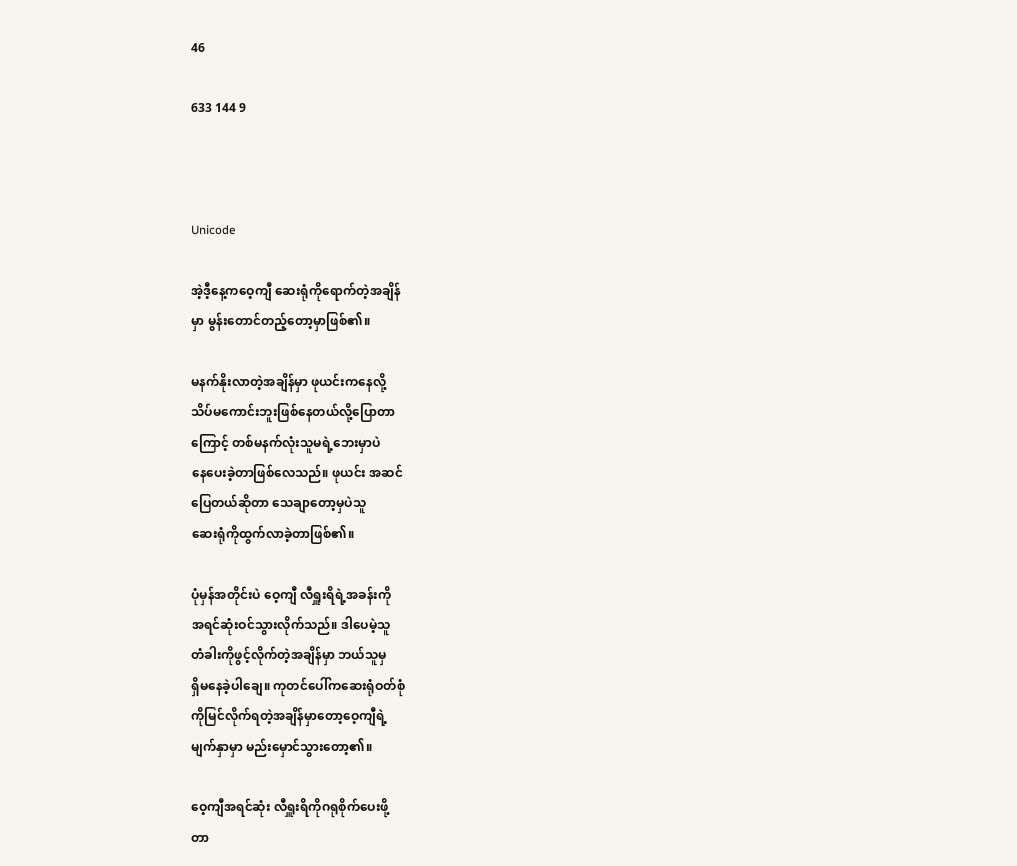46

633 144 9



Unicode

အဲ့ဒီ့နေ့ကဝေ့ကျီ ဆေးရုံကိုရောက်တဲ့အချိန်
မှာ မွန်းတောင်တည့်တော့မှာဖြစ်၏။

မနက်နိုးလာတဲ့အချိန်မှာ ဖုယင်းကနေလို့
သိပ်မကောင်းဘူးဖြစ်နေတယ်လို့ပြောတာ
ကြောင့် တစ်မနက်လုံးသူမရဲ့ဘေးမှာပဲ
နေပေးခဲ့တာဖြစ်လေသည်။ ဖုယင်း အဆင်
ပြေတယ်ဆိုတာ သေချာတော့မှပဲသူ
ဆေးရုံကိုထွက်လာခဲ့တာဖြစ်၏။

ပုံမှန်အတိုင်းပဲ ဝေ့ကျီ လီရှူးရိရဲ့အခန်းကို
အရင်ဆုံးဝင်သွားလိုက်သည်။ ဒါပေမဲ့သူ
တံခါးကိုဖွင့်လိုက်တဲ့အချိန်မှာ ဘယ်သူမှ
ရှိမနေခဲ့ပါချေ။ ကုတင်ပေါ်ကဆေးရုံဝတ်စုံ
ကိုမြင်လိုက်ရတဲ့အချိန်မှာတော့ဝေ့ကျီရဲ့
မျက်နှာမှာ မည်းမှောင်သွားတော့၏။

ဝေ့ကျီအရင်ဆုံး လီရှူးရိကိုဂရုစိုက်ပေးဖို့
တာ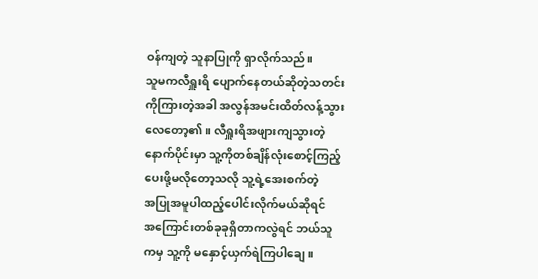ဝန်ကျတဲ့ သူနာပြုကို ရှာလိုက်သည်။
သူမကလီရှူးရိ ပျောက်နေတယ်ဆိုတဲ့သတင်း
ကိုကြားတဲ့အခါ အလွန်အမင်းထိတ်လန့်သွား
လေတော့၏။ လီရှူးရိအဖျားကျသွားတဲ့
နောက်ပိုင်းမှာ သူ့ကိုတစ်ချိန်လုံးစောင့်ကြည့်
ပေးဖို့မလိုတော့သလို သူ့ရဲ့အေးစက်တဲ့
အပြုအမူပါထည့်ပေါင်းလိုက်မယ်ဆိုရင်
အကြောင်းတစ်ခုခုရှိတာကလွဲရင် ဘယ်သူ
ကမှ သူ့ကို မနှောင့်ယှက်ရဲကြပါချေ။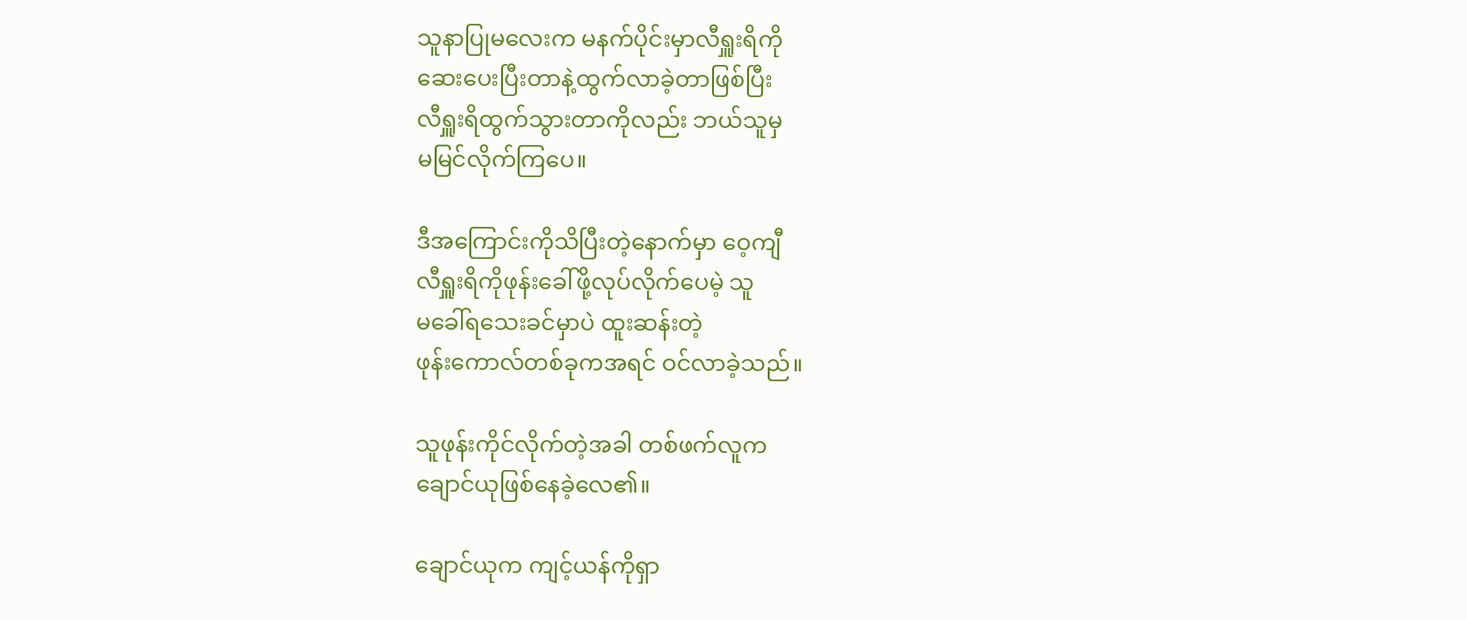သူနာပြုမလေးက မနက်ပိုင်းမှာလီရှူးရိကို
ဆေးပေးပြီးတာနဲ့ထွက်လာခဲ့တာဖြစ်ပြီး
လီရှူးရိထွက်သွားတာကိုလည်း ဘယ်သူမှ
မမြင်လိုက်ကြပေ။

ဒီအကြောင်းကိုသိပြီးတဲ့နောက်မှာ ဝေ့ကျီ
လီရှူးရိကိုဖုန်းခေါ်ဖို့လုပ်လိုက်ပေမဲ့ သူ
မခေါ်ရသေးခင်မှာပဲ ထူးဆန်းတဲ့
ဖုန်းကောလ်တစ်ခုကအရင် ဝင်လာခဲ့သည်။

သူဖုန်းကိုင်လိုက်တဲ့အခါ တစ်ဖက်လူက
ချောင်ယုဖြစ်နေခဲ့လေ၏။

ချောင်ယုက ကျင့်ယန်ကိုရှာ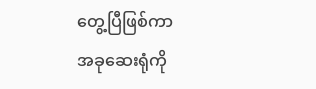တွေ့ပြီဖြစ်ကာ
အခုဆေးရုံကို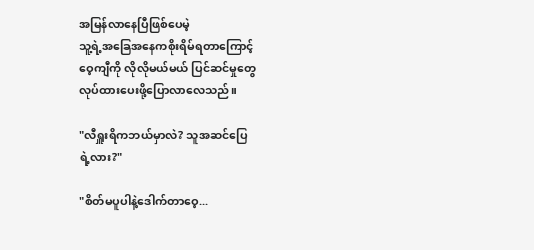အမြန်လာနေပြီဖြစ်ပေမဲ့
သူ့ရဲ့အခြေအနေကစိုးရိမ်ရတာကြောင့်
ဝေ့ကျီကို လိုလိုမယ်မယ် ပြင်ဆင်မှုတွေ
လုပ်ထားပေးဖို့ပြောလာလေသည်။

"လီရှူးရိကဘယ်မှာလဲ? သူအဆင်ပြေ
ရဲ့လား?"

"စိတ်မပူပါနဲ့ဒေါက်တာဝေ့...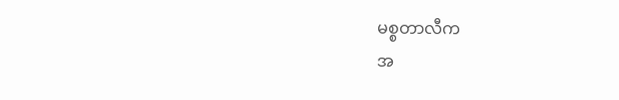မစ္စတာလီက
အ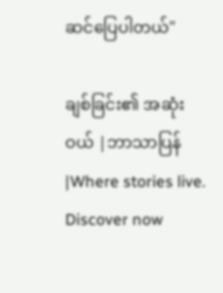ဆင်ပြေပါတယ်"

ချစ်ခြင်း၏ အဆုံးဝယ် |ဘာသာပြန်|Where stories live. Discover now